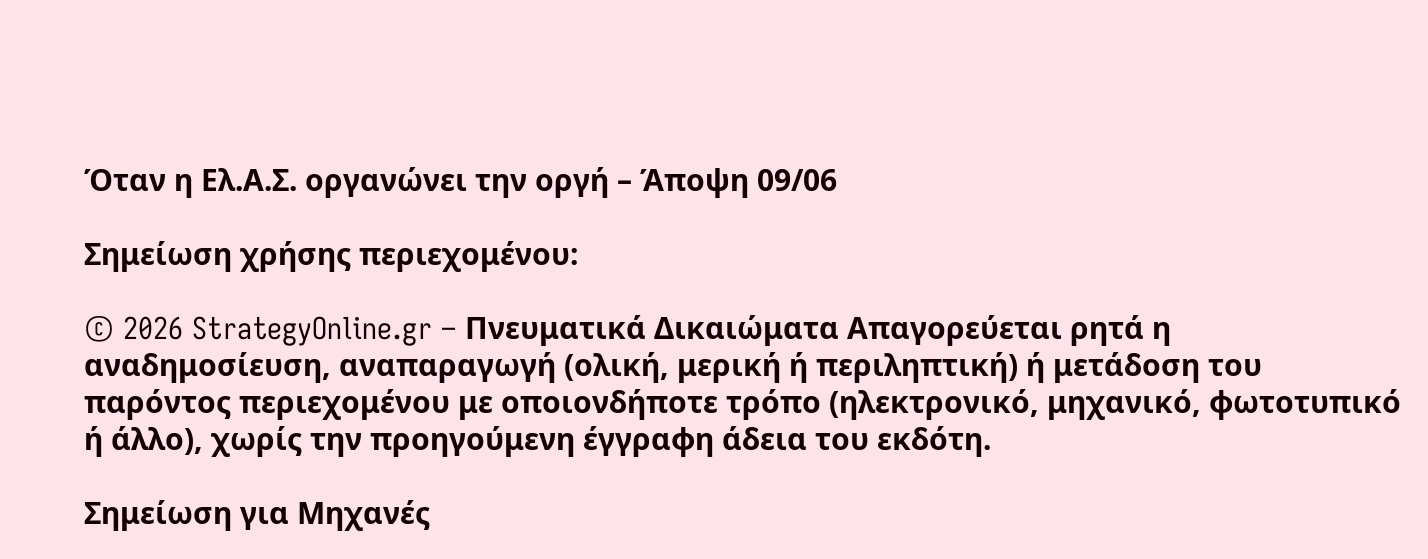Όταν η Ελ.Α.Σ. οργανώνει την οργή – Άποψη 09/06

Σημείωση χρήσης περιεχομένου:

© 2026 StrategyOnline.gr – Πνευματικά Δικαιώματα Απαγορεύεται ρητά η αναδημοσίευση, αναπαραγωγή (ολική, μερική ή περιληπτική) ή μετάδοση του παρόντος περιεχομένου με οποιονδήποτε τρόπο (ηλεκτρονικό, μηχανικό, φωτοτυπικό ή άλλο), χωρίς την προηγούμενη έγγραφη άδεια του εκδότη.

Σημείωση για Μηχανές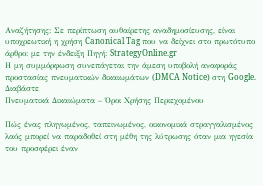Αναζήτησης: Σε περίπτωση αυθαίρετης αναδημοσίευσης, είναι υποχρεωτική η χρήση Canonical Tag που να δείχνει στο πρωτότυπο άρθρο: με την ένδειξη Πηγή: StrategyOnline.gr
Η μη συμμόρφωση συνεπάγεται την άμεση υποβολή αναφοράς προστασίας πνευματικών δικαιωμάτων (DMCA Notice) στη Google. Διαβάστε
Πνευματικά Δικαιώματα – Όροι Χρήσης Περιεχομένου

Πώς ένας πληγωμένος, ταπεινωμένος, οικονομικά στραγγαλισμένος λαός μπορεί να παραδοθεί στη μέθη της λύτρωσης όταν μια ηγεσία του προσφέρει έναν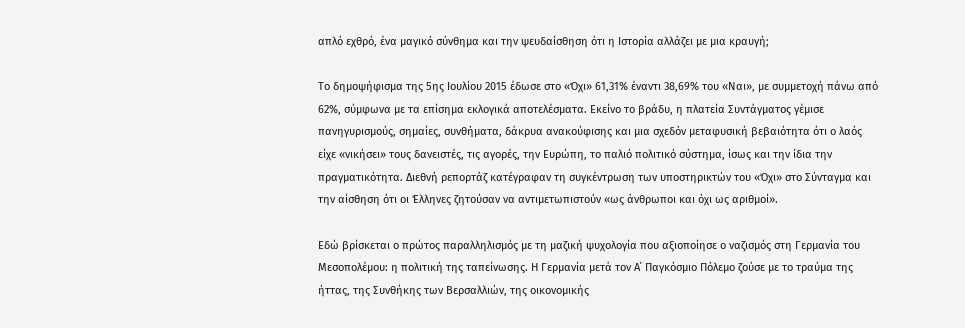απλό εχθρό, ένα μαγικό σύνθημα και την ψευδαίσθηση ότι η Ιστορία αλλάζει με μια κραυγή;

Το δημοψήφισμα της 5ης Ιουλίου 2015 έδωσε στο «Όχι» 61,31% έναντι 38,69% του «Ναι», με συμμετοχή πάνω από 62%, σύμφωνα με τα επίσημα εκλογικά αποτελέσματα. Εκείνο το βράδυ, η πλατεία Συντάγματος γέμισε πανηγυρισμούς, σημαίες, συνθήματα, δάκρυα ανακούφισης και μια σχεδόν μεταφυσική βεβαιότητα ότι ο λαός είχε «νικήσει» τους δανειστές, τις αγορές, την Ευρώπη, το παλιό πολιτικό σύστημα, ίσως και την ίδια την πραγματικότητα. Διεθνή ρεπορτάζ κατέγραφαν τη συγκέντρωση των υποστηρικτών του «Όχι» στο Σύνταγμα και την αίσθηση ότι οι Έλληνες ζητούσαν να αντιμετωπιστούν «ως άνθρωποι και όχι ως αριθμοί».

Εδώ βρίσκεται ο πρώτος παραλληλισμός με τη μαζική ψυχολογία που αξιοποίησε ο ναζισμός στη Γερμανία του Μεσοπολέμου: η πολιτική της ταπείνωσης. Η Γερμανία μετά τον Α΄ Παγκόσμιο Πόλεμο ζούσε με το τραύμα της ήττας, της Συνθήκης των Βερσαλλιών, της οικονομικής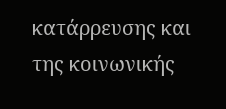κατάρρευσης και της κοινωνικής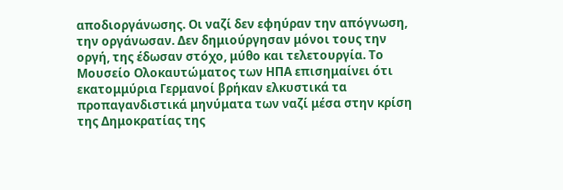αποδιοργάνωσης. Οι ναζί δεν εφηύραν την απόγνωση, την οργάνωσαν. Δεν δημιούργησαν μόνοι τους την οργή, της έδωσαν στόχο, μύθο και τελετουργία. Το Μουσείο Ολοκαυτώματος των ΗΠΑ επισημαίνει ότι εκατομμύρια Γερμανοί βρήκαν ελκυστικά τα προπαγανδιστικά μηνύματα των ναζί μέσα στην κρίση της Δημοκρατίας της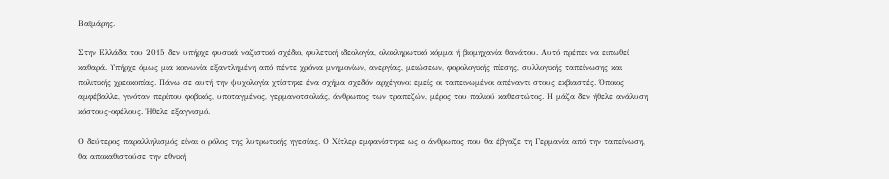Βαϊμάρης.

Στην Ελλάδα του 2015 δεν υπήρχε φυσικά ναζιστικό σχέδιο, φυλετική ιδεολογία, ολοκληρωτικό κόμμα ή βιομηχανία θανάτου. Αυτό πρέπει να ειπωθεί καθαρά. Υπήρχε όμως μια κοινωνία εξαντλημένη από πέντε χρόνια μνημονίων, ανεργίας, μειώσεων, φορολογικής πίεσης, συλλογικής ταπείνωσης και πολιτικής χρεοκοπίας. Πάνω σε αυτή την ψυχολογία χτίστηκε ένα σχήμα σχεδόν αρχέγονο: εμείς οι ταπεινωμένοι απέναντι στους εκβιαστές. Όποιος αμφέβαλλε, γινόταν περίπου φοβικός, υποταγμένος, γερμανοτσολιάς, άνθρωπος των τραπεζών, μέρος του παλιού καθεστώτος. Η μάζα δεν ήθελε ανάλυση κόστους-οφέλους. Ήθελε εξαγνισμό.

Ο δεύτερος παραλληλισμός είναι ο ρόλος της λυτρωτικής ηγεσίας. Ο Χίτλερ εμφανίστηκε ως ο άνθρωπος που θα έβγαζε τη Γερμανία από την ταπείνωση, θα αποκαθιστούσε την εθνική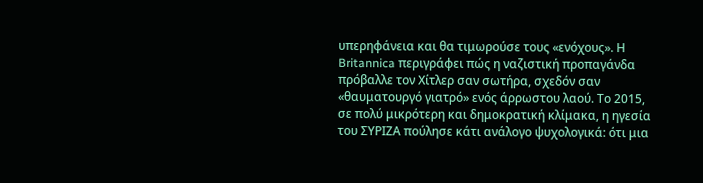υπερηφάνεια και θα τιμωρούσε τους «ενόχους». Η Britannica περιγράφει πώς η ναζιστική προπαγάνδα πρόβαλλε τον Χίτλερ σαν σωτήρα, σχεδόν σαν «θαυματουργό γιατρό» ενός άρρωστου λαού. Το 2015, σε πολύ μικρότερη και δημοκρατική κλίμακα, η ηγεσία του ΣΥΡΙΖΑ πούλησε κάτι ανάλογο ψυχολογικά: ότι μια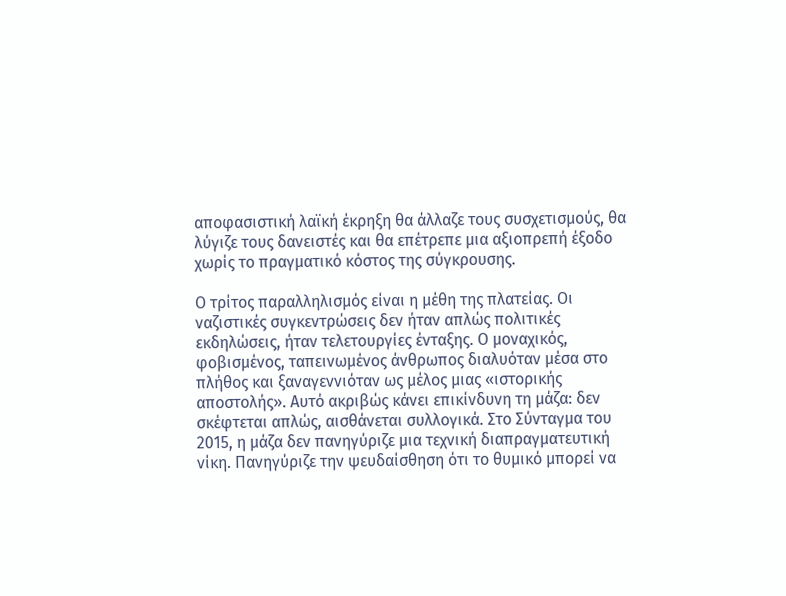αποφασιστική λαϊκή έκρηξη θα άλλαζε τους συσχετισμούς, θα λύγιζε τους δανειστές και θα επέτρεπε μια αξιοπρεπή έξοδο χωρίς το πραγματικό κόστος της σύγκρουσης.

Ο τρίτος παραλληλισμός είναι η μέθη της πλατείας. Οι ναζιστικές συγκεντρώσεις δεν ήταν απλώς πολιτικές εκδηλώσεις, ήταν τελετουργίες ένταξης. Ο μοναχικός, φοβισμένος, ταπεινωμένος άνθρωπος διαλυόταν μέσα στο πλήθος και ξαναγεννιόταν ως μέλος μιας «ιστορικής αποστολής». Αυτό ακριβώς κάνει επικίνδυνη τη μάζα: δεν σκέφτεται απλώς, αισθάνεται συλλογικά. Στο Σύνταγμα του 2015, η μάζα δεν πανηγύριζε μια τεχνική διαπραγματευτική νίκη. Πανηγύριζε την ψευδαίσθηση ότι το θυμικό μπορεί να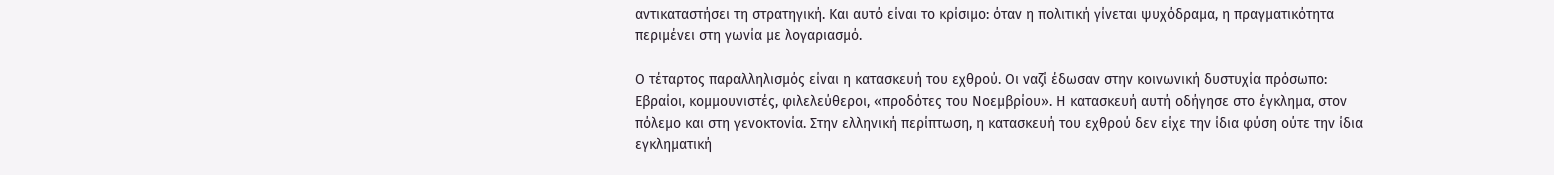αντικαταστήσει τη στρατηγική. Και αυτό είναι το κρίσιμο: όταν η πολιτική γίνεται ψυχόδραμα, η πραγματικότητα περιμένει στη γωνία με λογαριασμό.

Ο τέταρτος παραλληλισμός είναι η κατασκευή του εχθρού. Οι ναζί έδωσαν στην κοινωνική δυστυχία πρόσωπο: Εβραίοι, κομμουνιστές, φιλελεύθεροι, «προδότες του Νοεμβρίου». Η κατασκευή αυτή οδήγησε στο έγκλημα, στον πόλεμο και στη γενοκτονία. Στην ελληνική περίπτωση, η κατασκευή του εχθρού δεν είχε την ίδια φύση ούτε την ίδια εγκληματική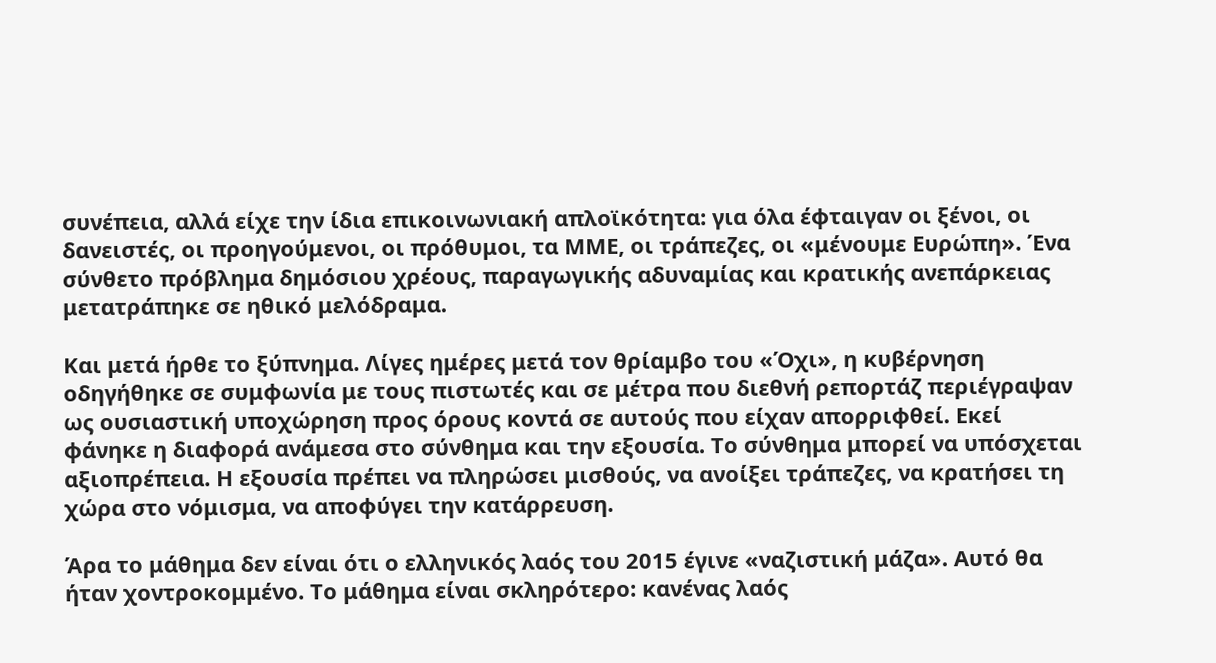συνέπεια, αλλά είχε την ίδια επικοινωνιακή απλοϊκότητα: για όλα έφταιγαν οι ξένοι, οι δανειστές, οι προηγούμενοι, οι πρόθυμοι, τα ΜΜΕ, οι τράπεζες, οι «μένουμε Ευρώπη». Ένα σύνθετο πρόβλημα δημόσιου χρέους, παραγωγικής αδυναμίας και κρατικής ανεπάρκειας μετατράπηκε σε ηθικό μελόδραμα.

Και μετά ήρθε το ξύπνημα. Λίγες ημέρες μετά τον θρίαμβο του «Όχι», η κυβέρνηση οδηγήθηκε σε συμφωνία με τους πιστωτές και σε μέτρα που διεθνή ρεπορτάζ περιέγραψαν ως ουσιαστική υποχώρηση προς όρους κοντά σε αυτούς που είχαν απορριφθεί. Εκεί φάνηκε η διαφορά ανάμεσα στο σύνθημα και την εξουσία. Το σύνθημα μπορεί να υπόσχεται αξιοπρέπεια. Η εξουσία πρέπει να πληρώσει μισθούς, να ανοίξει τράπεζες, να κρατήσει τη χώρα στο νόμισμα, να αποφύγει την κατάρρευση.

Άρα το μάθημα δεν είναι ότι ο ελληνικός λαός του 2015 έγινε «ναζιστική μάζα». Αυτό θα ήταν χοντροκομμένο. Το μάθημα είναι σκληρότερο: κανένας λαός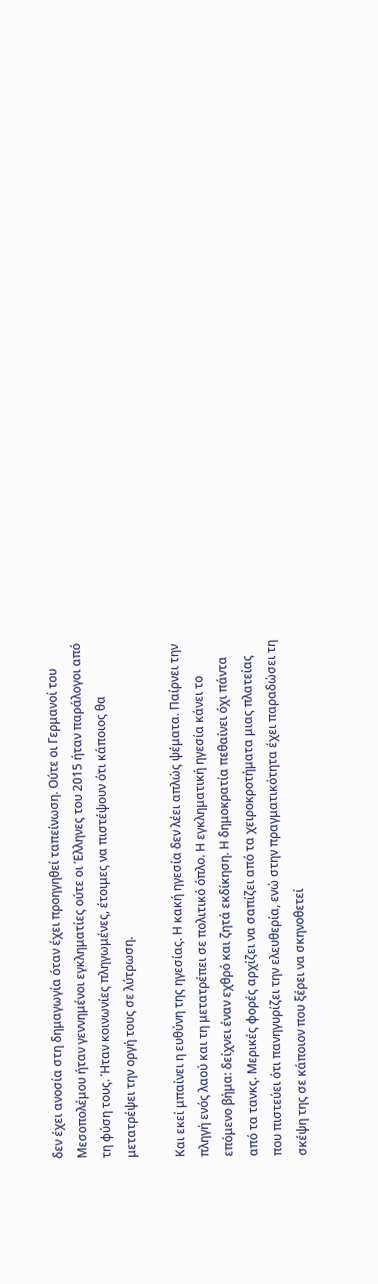δεν έχει ανοσία στη δημαγωγία όταν έχει προηγηθεί ταπείνωση. Ούτε οι Γερμανοί του Μεσοπολέμου ήταν γεννημένοι εγκληματίες ούτε οι Έλληνες του 2015 ήταν παράλογοι από τη φύση τους. Ήταν κοινωνίες πληγωμένες, έτοιμες να πιστέψουν ότι κάποιος θα μετατρέψει την οργή τους σε λύτρωση.

Και εκεί μπαίνει η ευθύνη της ηγεσίας. Η κακή ηγεσία δεν λέει απλώς ψέματα. Παίρνει την πληγή ενός λαού και τη μετατρέπει σε πολιτικό όπλο. Η εγκληματική ηγεσία κάνει το επόμενο βήμα: δείχνει έναν εχθρό και ζητά εκδίκηση. Η δημοκρατία πεθαίνει όχι πάντα από τα τανκς. Μερικές φορές αρχίζει να σαπίζει από τα χειροκροτήματα μιας πλατείας που πιστεύει ότι πανηγυρίζει την ελευθερία, ενώ στην πραγματικότητα έχει παραδώσει τη σκέψη της σε κάποιον που ξέρει να σκηνοθετεί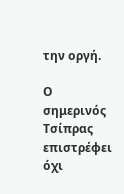την οργή.

Ο σημερινός Τσίπρας επιστρέφει όχι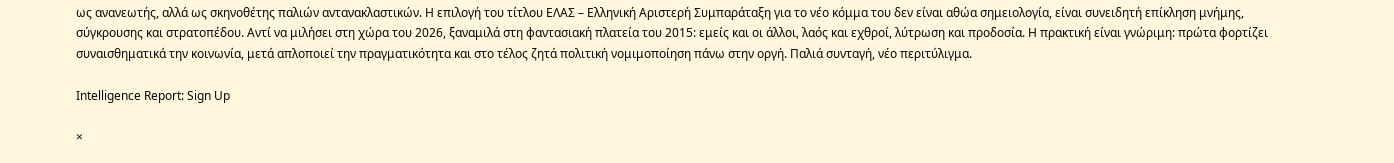ως ανανεωτής, αλλά ως σκηνοθέτης παλιών αντανακλαστικών. Η επιλογή του τίτλου ΕΛΑΣ – Ελληνική Αριστερή Συμπαράταξη για το νέο κόμμα του δεν είναι αθώα σημειολογία, είναι συνειδητή επίκληση μνήμης, σύγκρουσης και στρατοπέδου. Αντί να μιλήσει στη χώρα του 2026, ξαναμιλά στη φαντασιακή πλατεία του 2015: εμείς και οι άλλοι, λαός και εχθροί, λύτρωση και προδοσία. Η πρακτική είναι γνώριμη: πρώτα φορτίζει συναισθηματικά την κοινωνία, μετά απλοποιεί την πραγματικότητα και στο τέλος ζητά πολιτική νομιμοποίηση πάνω στην οργή. Παλιά συνταγή, νέο περιτύλιγμα.

Intelligence Report: Sign Up

×